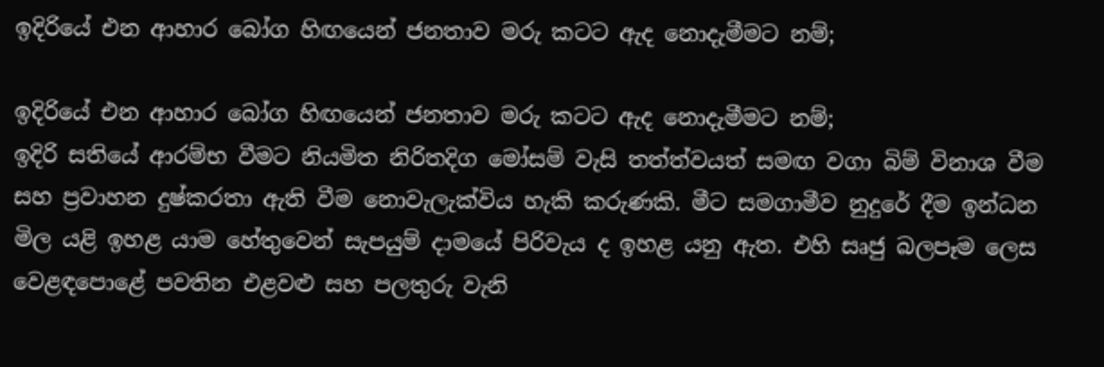ඉදිරියේ එන ආහාර බෝග හිඟයෙන් ජනතාව මරු කටට ඇද නොදැමීමට නම්;

ඉදිරියේ එන ආහාර බෝග හිඟයෙන් ජනතාව මරු කටට ඇද නොදැමීමට නම්;
ඉදිරි සතියේ ආරම්භ වීමට නියමිත නිරිතදිග මෝසම් වැසි තත්ත්වයත් සමඟ වගා බිම් විනාශ වීම සහ ප්‍රවාහන දුෂ්කරතා ඇති වීම නොවැලැක්විය හැකි කරුණකි. මීට සමගාමීව නුදුරේ දීම ඉන්ධන මිල යළි ඉහළ යාම හේතුවෙන් සැපයුම් දාමයේ පිරිවැය ද ඉහළ යනු ඇත. එහි සෘජු බලපෑම ලෙස වෙළඳපොළේ පවතින එළවළු සහ පලතුරු වැනි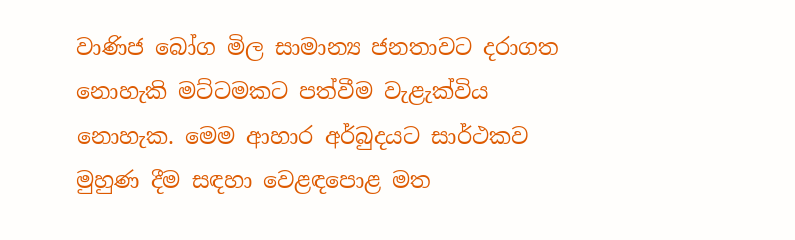වාණිජ බෝග මිල සාමාන්‍ය ජනතාවට දරාගත නොහැකි මට්ටමකට පත්වීම වැළැක්විය නොහැක. මෙම ආහාර අර්බුදයට සාර්ථකව මුහුණ දීම සඳහා වෙළඳපොළ මත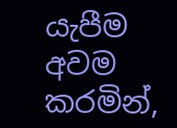යැපීම අවම කරමින්,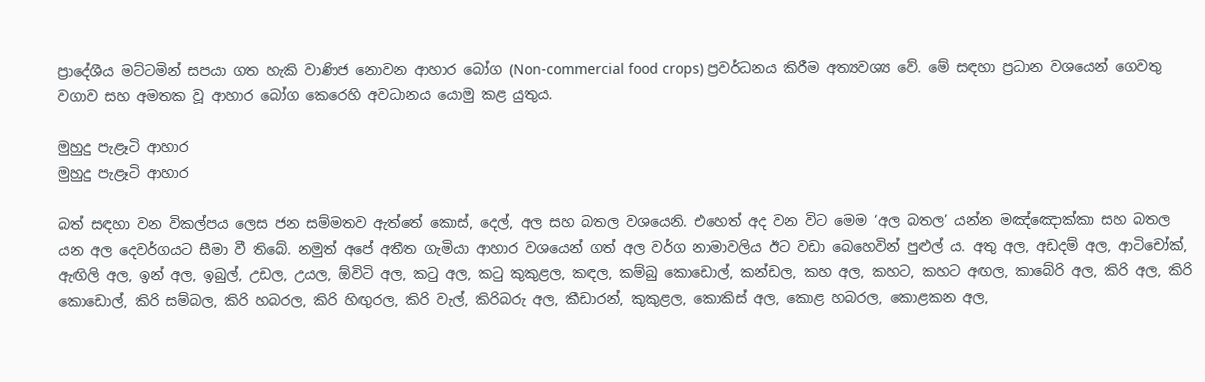ප්‍රාදේශීය මට්ටමින් සපයා ගත හැකි වාණිජ නොවන ආහාර බෝග (Non-commercial food crops) ප්‍රවර්ධනය කිරීම අත්‍යවශ්‍ය වේ. මේ සඳහා ප්‍රධාන වශයෙන් ගෙවතු වගාව සහ අමතක වූ ආහාර බෝග කෙරෙහි අවධානය යොමු කළ යුතුය.

මුහුදු පැළෑටි ආහාර
මුහුදු පැළෑටි ආහාර

බත් සඳහා වන විකල්පය ලෙස ජන සම්මතව ඇත්තේ කොස්, දෙල්, අල සහ බතල වශයෙනි. එහෙත් අද වන විට මෙම ‘අල බතල’ යන්න මඤ්ඤොක්කා සහ බතල යන අල දෙවර්ගයට සීමා වී තිබේ. නමුත් අපේ අතීත ගැමියා ආහාර වශයෙන් ගත් අල වර්ග නාමාවලිය ඊට වඩා බෙහෙවින් පුළුල් ය. අතු අල, අඩදම් අල, ආටිචෝක්‌, ඇඟිලි අල, ඉන් අල, ඉබුල්, උඩල, උයල, ඕවිටි අල, කටු අල, කටු කුකුළල, කඳල, කම්බු කොඩොල්, කන්ඩල, කහ අල, කහට, කහට අඟල, කාබේරි අල, කිරි අල, කිරි කොඩොල්, කිරි සම්බල, කිරි හබරල, කිරි හිඟුරල, කිරි වැල්, කිරිබරු අල, කීඩාරන්, කුකුළල, කොකිස්‌ අල, කොළ හබරල, කොළකන අල,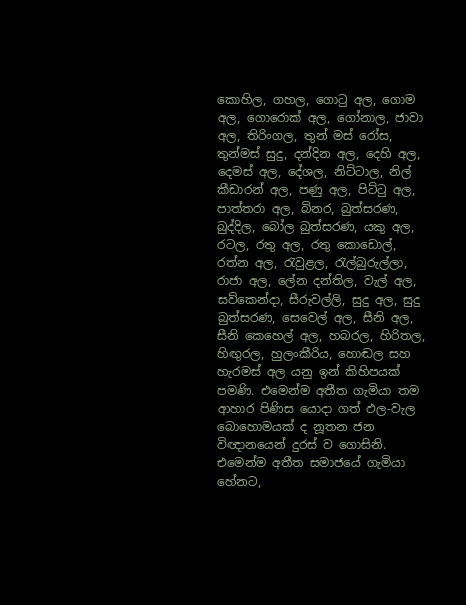කොහිල, ගහල, ගොටු අල, ගොම අල, ගොරොක්‌ අල, ගෝනාල, ජාවා අල, තිරිංගල, තුන් මස්‌ රෝස, තුන්මස්‌ සුදු, දන්දින අල, දෙහි අල, දෙමස්‌ අල, දේශල, නිට්‌ටාල, නිල් කීඩාරන් අල, පණු අල, පිට්‌ටු අල, පාත්තරා අල, බිනර, බුත්සරණ, බුද්දිල, බෝල බුත්සරණ, යකු අල, රටල, රතු අල, රතු කොඩොල්, රත්න අල, රැවුළල, රැල්බුරුල්ලා, රාජා අල, ලේන දන්තිල, වැල් අල, සව්කෙන්දා, සීරුවල්ලි, සුදු අල, සුදු බුත්සරණ, සෙවෙල් අල, සීනි අල, සීනි කෙහෙල් අල, හබරල, හිරිතල, හිඟුරල, හුලංකීරිය, හොඬල සහ හැරමස්‌ අල යනු ඉන් කිහිපයක් පමණි. එමෙන්ම අතීත ගැමියා තම ආහාර පිණිස යොදා ගත් ඵල-වැල බොහොමයක් ද නූතන ජන විඥානයෙන් දුරස් ව ගොසිනි. එමෙන්ම අතීත සමාජයේ ගැමියා හේනට,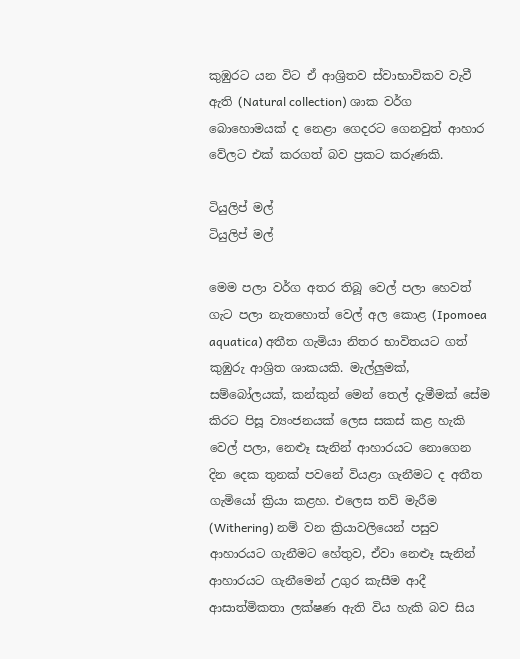කුඹුරට යන විට ඒ ආශ්‍රිතව ස්වාභාවිකව වැවී ඇති (Natural collection) ශාක වර්ග බොහොමයක් ද නෙළා ගෙදරට ගෙනවුත් ආහාර වේලට එක් කරගත් බව ප්‍රකට කරුණකි.

ටියුලිප් මල්
ටියුලිප් මල්

මෙම පලා වර්ග අතර තිබූ වෙල් පලා හෙවත් ගැට පලා නැතහොත් වෙල් අල කොළ (Ipomoea aquatica) අතීත ගැමියා නිතර භාවිතයට ගත් කුඹුරු ආශ්‍රිත ශාකයකි. මැල්ලුමක්, සම්බෝලයක්, කන්කුන් මෙන් තෙල් දැමීමක් සේම කිරට පිසූ ව්‍යංජනයක් ලෙස සකස් කළ හැකි වෙල් පලා, නෙළූ සැනින් ආහාරයට නොගෙන දින දෙක තුනක් පවනේ වියළා ගැනීමට ද අතීත ගැමියෝ ක්‍රියා කළහ. එලෙස තව් මැරීම (Withering) නම් වන ක්‍රියාවලියෙන් පසුව ආහාරයට ගැනීමට හේතුව, ඒවා නෙළූ සැනින් ආහාරයට ගැනීමෙන් උගුර කැසීම ආදී ආසාත්මිකතා ලක්ෂණ ඇති විය හැකි බව සිය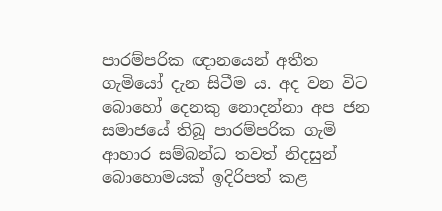පාරම්පරික ඥානයෙන් අතීත ගැමියෝ දැන සිටීම ය. අද වන විට බොහෝ දෙනකු නොදන්නා අප ජන සමාජයේ තිබූ පාරම්පරික ගැමි ආහාර සම්බන්ධ තවත් නිදසුන් බොහොමයක් ඉදිරිපත් කළ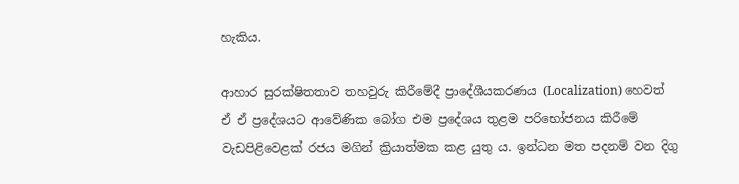හැකිය.

ආහාර සුරක්ෂිතතාව තහවුරු කිරීමේදී ප්‍රාදේශීයකරණය (Localization) හෙවත් ඒ ඒ ප්‍රදේශයට ආවේණික බෝග එම ප්‍රදේශය තුළම පරිභෝජනය කිරීමේ වැඩපිළිවෙළක් රජය මගින් ක්‍රියාත්මක කළ යුතු ය. ඉන්ධන මත පදනම් වන දිගු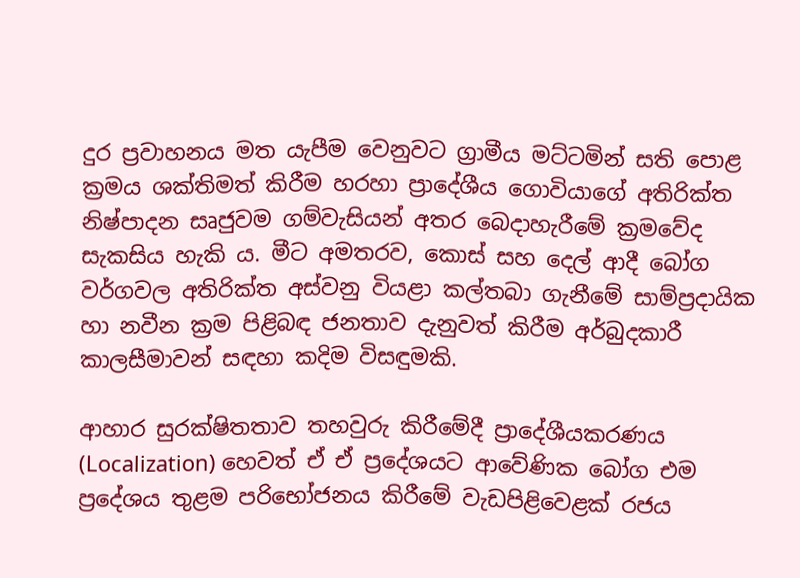දුර ප්‍රවාහනය මත යැපීම වෙනුවට ග්‍රාමීය මට්ටමින් සති පොළ ක්‍රමය ශක්තිමත් කිරීම හරහා ප්‍රාදේශීය ගොවියාගේ අතිරික්ත නිෂ්පාදන සෘජුවම ගම්වැසියන් අතර බෙදාහැරීමේ ක්‍රමවේද සැකසිය හැකි ය. මීට අමතරව, කොස් සහ දෙල් ආදී බෝග වර්ගවල අතිරික්ත අස්වනු වියළා කල්තබා ගැනීමේ සාම්ප්‍රදායික හා නවීන ක්‍රම පිළිබඳ ජනතාව දැනුවත් කිරීම අර්බුදකාරී කාලසීමාවන් සඳහා කදිම විසඳුමකි.

ආහාර සුරක්ෂිතතාව තහවුරු කිරීමේදී ප්‍රාදේශීයකරණය (Localization) හෙවත් ඒ ඒ ප්‍රදේශයට ආවේණික බෝග එම ප්‍රදේශය තුළම පරිභෝජනය කිරීමේ වැඩපිළිවෙළක් රජය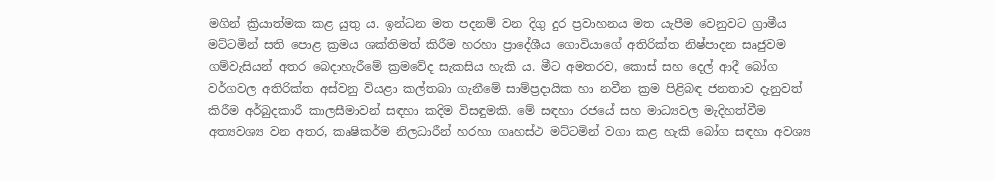මගින් ක්‍රියාත්මක කළ යුතු ය. ඉන්ධන මත පදනම් වන දිගු දුර ප්‍රවාහනය මත යැපීම වෙනුවට ග්‍රාමීය මට්ටමින් සති පොළ ක්‍රමය ශක්තිමත් කිරීම හරහා ප්‍රාදේශීය ගොවියාගේ අතිරික්ත නිෂ්පාදන සෘජුවම ගම්වැසියන් අතර බෙදාහැරීමේ ක්‍රමවේද සැකසිය හැකි ය. මීට අමතරව, කොස් සහ දෙල් ආදී බෝග වර්ගවල අතිරික්ත අස්වනු වියළා කල්තබා ගැනීමේ සාම්ප්‍රදායික හා නවීන ක්‍රම පිළිබඳ ජනතාව දැනුවත් කිරීම අර්බුදකාරී කාලසීමාවන් සඳහා කදිම විසඳුමකි. මේ සඳහා රජයේ සහ මාධ්‍යවල මැදිහත්වීම අත්‍යවශ්‍ය වන අතර, කෘෂිකර්ම නිලධාරීන් හරහා ගෘහස්ථ මට්ටමින් වගා කළ හැකි බෝග සඳහා අවශ්‍ය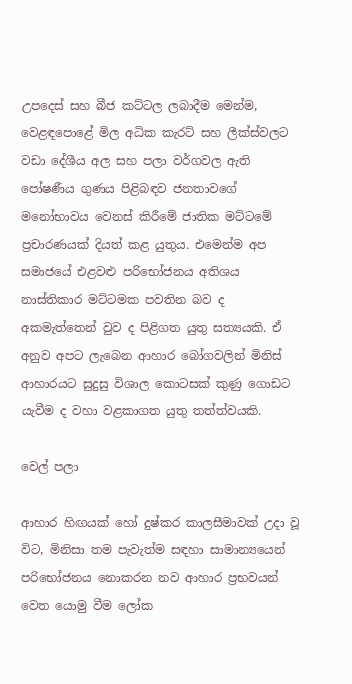උපදෙස් සහ බීජ කට්ටල ලබාදීම මෙන්ම, වෙළඳපොළේ මිල අධික කැරට් සහ ලීක්ස්වලට වඩා දේශීය අල සහ පලා වර්ගවල ඇති පෝෂණීය ගුණය පිළිබඳව ජනතාවගේ මනෝභාවය වෙනස් කිරීමේ ජාතික මට්ටමේ ප්‍රචාරණයක් දියත් කළ යුතුය. එමෙන්ම අප සමාජයේ එළවළු පරිභෝජනය අතිශය නාස්තිකාර මට්ටමක පවතින බව ද අකමැත්තෙන් වුව ද පිළිගත යුතු සත්‍යයකි. ඒ අනුව අපට ලැබෙන ආහාර බෝගවලින් මිනිස් ආහාරයට සුදුසු විශාල කොටසක් කුණු ගොඩට යැවීම ද වහා වළකාගත යුතු තත්ත්වයකි.

වෙල් පලා

ආහාර හිඟයක් හෝ දුෂ්කර කාලසීමාවක් උදා වූ විට, මිනිසා තම පැවැත්ම සඳහා සාමාන්‍යයෙන් පරිභෝජනය නොකරන නව ආහාර ප්‍රභවයන් වෙත යොමු වීම ලෝක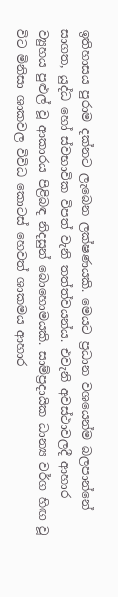ඉතිහාසය පුරාම දක්නට ලැබෙන ලක්ෂණයකි. මෙයට ප්‍රධාන වශයෙන්ම බලපාන්නේ සාගත, යුද්ධ හෝ ස්වභාවික විපත් වැනි තත්ත්වයන්ය. එවැනි අවස්ථාවලදී ආහාර ව්‍යුහය පුළුල් වූ ආකාරය පිළිබඳ නිදසුන් බොහොමයකි. සාම්ප්‍රදායික ධාන්‍ය වර්ග හිඟ වූ විට මිනිසා ශාකවල විවිධ කොටස් හෙවත් ශාකමය ආහාර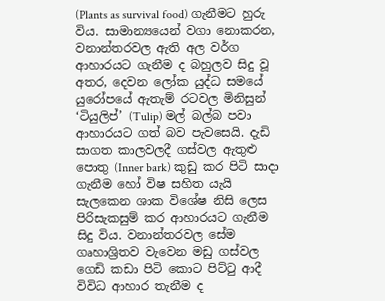(Plants as survival food) ගැනීමට හුරු විය. සාමාන්‍යයෙන් වගා නොකරන, වනාන්තරවල ඇති අල වර්ග ආහාරයට ගැනීම ද බහුලව සිදු වූ අතර, දෙවන ලෝක යුද්ධ සමයේ යුරෝපයේ ඇතැම් රටවල මිනිසුන් ‘ටියුලිප්’ (Tulip) මල් බල්බ පවා ආහාරයට ගත් බව පැවසෙයි. දැඩි සාගත කාලවලදී ගස්වල ඇතුළු පොතු (Inner bark) කුඩු කර පිටි සාදා ගැනීම හෝ විෂ සහිත යැයි සැලකෙන ශාක විශේෂ නිසි ලෙස පිරිසැකසුම් කර ආහාරයට ගැනීම සිදු විය. වනාන්තරවල සේම ගෘහාශ්‍රිතව වැවෙන මඩු ගස්වල ගෙඩි කඩා පිටි කොට පිට්ටු ආදී විවිධ ආහාර තැනීම ද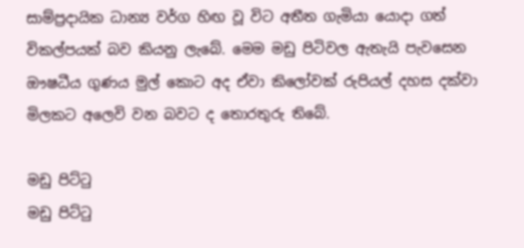සාම්ප්‍රදායික ධාන්‍ය වර්ග හිඟ වූ විට අතීත ගැමියා යොදා ගත් විකල්පයක් බව කියනු ලැබේ. මෙම මඩු පිටිවල ඇතැයි පැවසෙන ඖෂධීය ගුණය මුල් කොට අද ඒවා කිලෝවක් රුපියල් දහස දක්වා මිලකට අලෙවි වන බවට ද තොරතුරු තිබේ.

මඩු පිට්ටු
මඩු පිට්ටු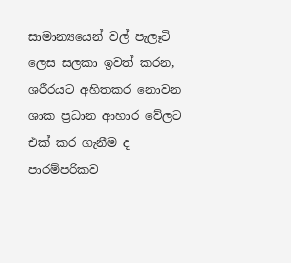සාමාන්‍යයෙන් වල් පැලෑටි ලෙස සලකා ඉවත් කරන, ශරීරයට අහිතකර නොවන ශාක ප්‍රධාන ආහාර වේලට එක් කර ගැනීම ද පාරම්පරිකව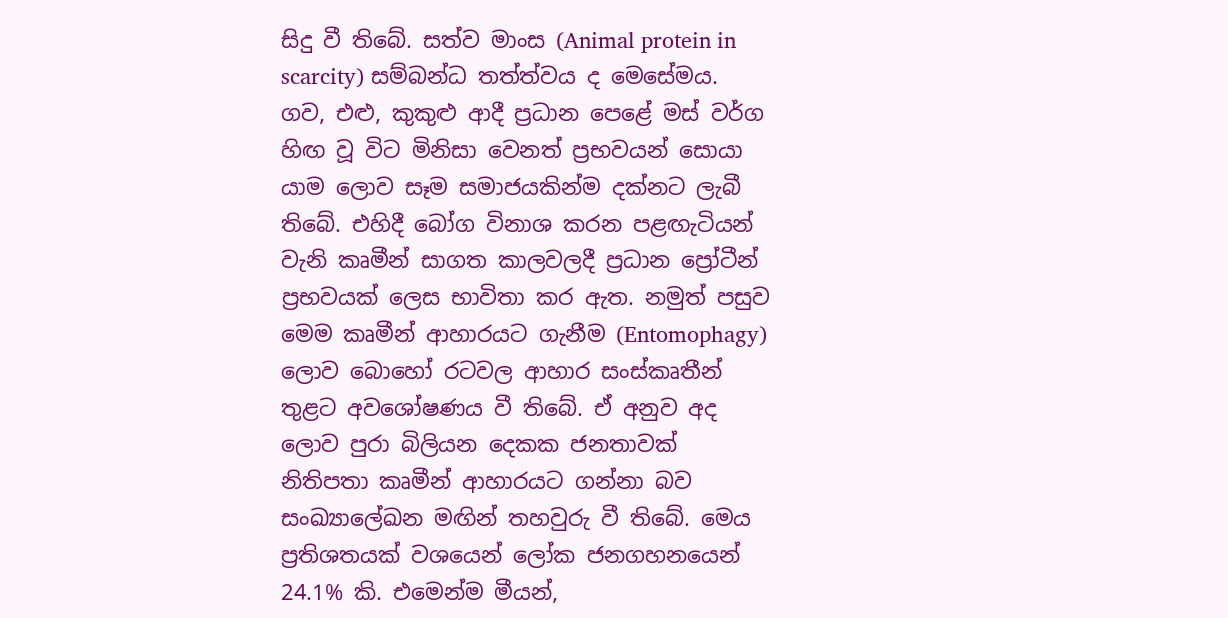සිදු වී තිබේ. සත්ව මාංස (Animal protein in scarcity) සම්බන්ධ තත්ත්වය ද මෙසේමය. ගව, එළු, කුකුළු ආදී ප්‍රධාන පෙළේ මස් වර්ග හිඟ වූ විට මිනිසා වෙනත් ප්‍රභවයන් සොයා යාම ලොව සෑම සමාජයකින්ම දක්නට ලැබී තිබේ. එහිදී බෝග විනාශ කරන පළඟැටියන් වැනි කෘමීන් සාගත කාලවලදී ප්‍රධාන ප්‍රෝටීන් ප්‍රභවයක් ලෙස භාවිතා කර ඇත. නමුත් පසුව මෙම කෘමීන් ආහාරයට ගැනීම (Entomophagy) ලොව බොහෝ රටවල ආහාර සංස්කෘතීන් තුළට අවශෝෂණය වී තිබේ. ඒ අනුව අද ලොව පුරා බිලියන දෙකක ජනතාවක් නිතිපතා කෘමීන් ආහාරයට ගන්නා බව සංඛ්‍යාලේඛන මඟින් තහවුරු වී තිබේ. මෙය ප්‍රතිශතයක් වශයෙන් ලෝක ජනගහනයෙන් 24.1% කි. එමෙන්ම මීයන්,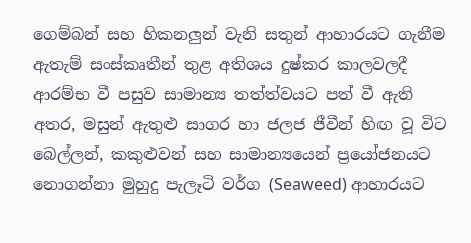ගෙම්බන් සහ හිකනලුන් වැනි සතුන් ආහාරයට ගැනීම ඇතැම් සංස්කෘතීන් තුළ අතිශය දුෂ්කර කාලවලදී ආරම්භ වී පසුව සාමාන්‍ය තත්ත්වයට පත් වී ඇති අතර, මසුන් ඇතුළු සාගර හා ජලජ ජීවීන් හිඟ වූ විට බෙල්ලන්, කකුළුවන් සහ සාමාන්‍යයෙන් ප්‍රයෝජනයට නොගන්නා මුහුදු පැලෑටි වර්ග (Seaweed) ආහාරයට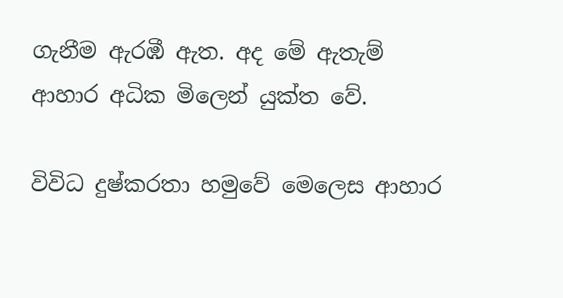ගැනීම ඇරඹී ඇත. අද මේ ඇතැම් ආහාර අධික මිලෙන් යුක්ත වේ.

විවිධ දුෂ්කරතා හමුවේ මෙලෙස ආහාර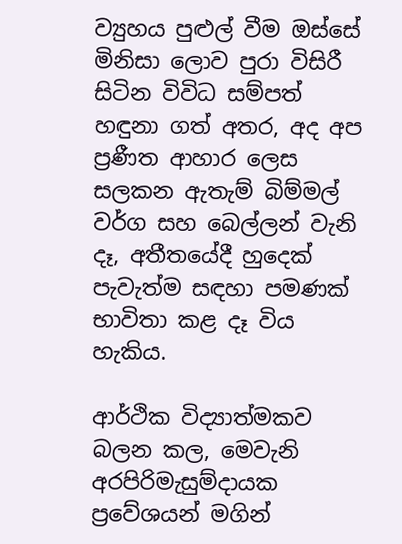ව්‍යුහය පුළුල් වීම ඔස්සේ මිනිසා ලොව පුරා විසිරී සිටින විවිධ සම්පත් හඳුනා ගත් අතර, අද අප ප්‍රණීත ආහාර ලෙස සලකන ඇතැම් බිම්මල් වර්ග සහ බෙල්ලන් වැනි දෑ, අතීතයේදී හුදෙක් පැවැත්ම සඳහා පමණක් භාවිතා කළ දෑ විය හැකිය.

ආර්ථික විද්‍යාත්මකව බලන කල, මෙවැනි අරපිරිමැසුම්දායක ප්‍රවේශයන් මගින්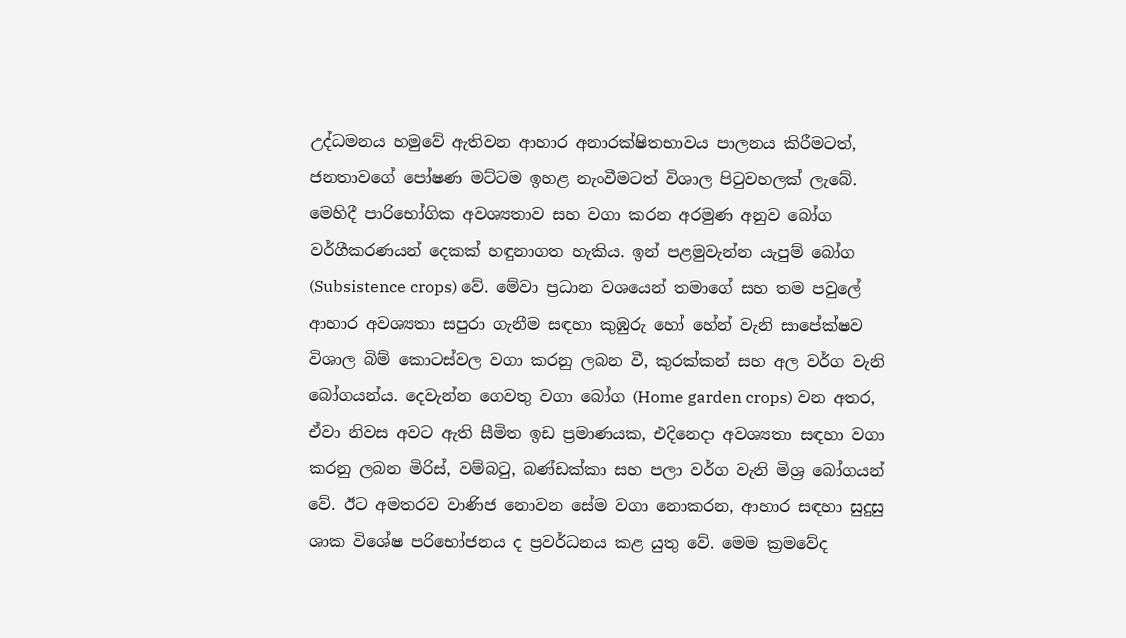උද්ධමනය හමුවේ ඇතිවන ආහාර අනාරක්ෂිතභාවය පාලනය කිරීමටත්, ජනතාවගේ පෝෂණ මට්ටම ඉහළ නැංවීමටත් විශාල පිටුවහලක් ලැබේ. මෙහිදී පාරිභෝගික අවශ්‍යතාව සහ වගා කරන අරමුණ අනුව බෝග වර්ගීකරණයන් දෙකක් හඳුනාගත හැකිය. ඉන් පළමුවැන්න යැපුම් බෝග (Subsistence crops) වේ. මේවා ප්‍රධාන වශයෙන් තමාගේ සහ තම පවුලේ ආහාර අවශ්‍යතා සපුරා ගැනීම සඳහා කුඹුරු හෝ හේන් වැනි සාපේක්ෂව විශාල බිම් කොටස්වල වගා කරනු ලබන වී, කුරක්කන් සහ අල වර්ග වැනි බෝගයන්ය. දෙවැන්න ගෙවතු වගා බෝග (Home garden crops) වන අතර, ඒවා නිවස අවට ඇති සීමිත ඉඩ ප්‍රමාණයක, එදිනෙදා අවශ්‍යතා සඳහා වගා කරනු ලබන මිරිස්, වම්බටු, බණ්ඩක්කා සහ පලා වර්ග වැනි මිශ්‍ර බෝගයන් වේ. ඊට අමතරව වාණිජ නොවන සේම වගා නොකරන, ආහාර සඳහා සුදුසු ශාක විශේෂ පරිභෝජනය ද ප්‍රවර්ධනය කළ යුතු වේ. මෙම ක්‍රමවේද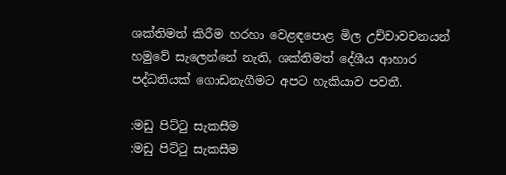ශක්තිමත් කිරීම හරහා වෙළඳපොළ මිල උච්චාවචනයන් හමුවේ සැලෙන්නේ නැති, ශක්තිමත් දේශීය ආහාර පද්ධතියක් ගොඩනැගීමට අපට හැකියාව පවතී.

:මඩු පිට්ටු සැකසීම
:මඩු පිට්ටු සැකසීම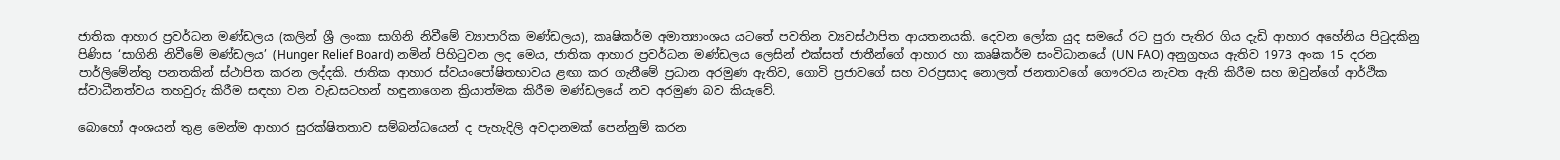ජාතික ආහාර ප්‍රවර්ධන මණ්ඩලය (කලින් ශ්‍රී ලංකා සාගිනි නිවීමේ ව්‍යාපාරික මණ්ඩලය), කෘෂිකර්ම අමාත්‍යාංශය යටතේ පවතින ව්‍යවස්ථාපිත ආයතනයකි. දෙවන ලෝක යුද සමයේ රට පුරා පැතිර ගිය දැඩි ආහාර අහේනිය පිටුදකිනු පිණිස ‘සාගිනි නිවීමේ මණ්ඩලය’ (Hunger Relief Board) නමින් පිහිටුවන ලද මෙය, ජාතික ආහාර ප්‍රවර්ධන මණ්ඩලය ලෙසින් එක්සත් ජාතීන්ගේ ආහාර හා කෘෂිකර්ම සංවිධානයේ (UN FAO) අනුග්‍රහය ඇතිව 1973 අංක 15 දරන පාර්ලිමේන්තු පනතකින් ස්ථාපිත කරන ලද්දකි. ජාතික ආහාර ස්වයංපෝෂිතභාවය ළඟා කර ගැනීමේ ප්‍රධාන අරමුණ ඇතිව, ගොවි ප්‍රජාවගේ සහ වරප්‍රසාද නොලත් ජනතාවගේ ගෞරවය නැවත ඇති කිරීම සහ ඔවුන්ගේ ආර්ථික ස්වාධීනත්වය තහවුරු කිරීම සඳහා වන වැඩසටහන් හඳුනාගෙන ක්‍රියාත්මක කිරීම මණ්ඩලයේ නව අරමුණ බව කියැවේ.

බොහෝ අංශයන් තුළ මෙන්ම ආහාර සුරක්ෂිතතාව සම්බන්ධයෙන් ද පැහැදිලි අවදානමක් පෙන්නුම් කරන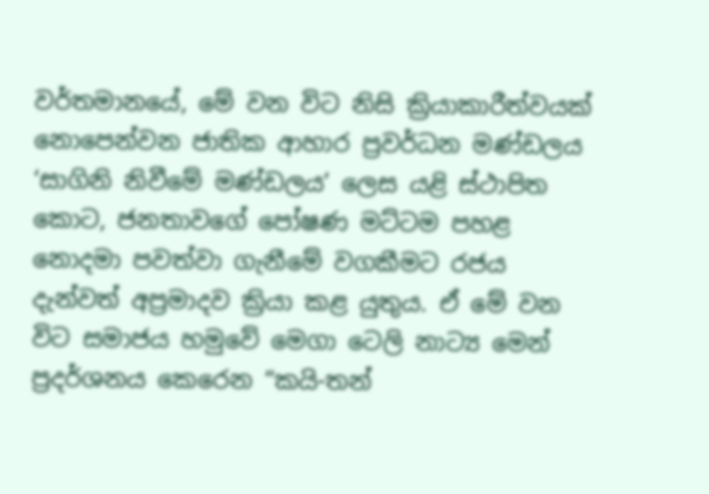වර්තමානයේ, මේ වන විට නිසි ක්‍රියාකාරීත්වයක් නොපෙන්වන ජාතික ආහාර ප්‍රවර්ධන මණ්ඩලය ‘සාගිනි නිවීමේ මණ්ඩලය’ ලෙස යළි ස්ථාපිත කොට, ජනතාවගේ පෝෂණ මට්ටම පහළ නොදමා පවත්වා ගැනීමේ වගකීමට රජය දැන්වත් අප්‍රමාදව ක්‍රියා කළ යුතුය. ඒ මේ වන විට සමාජය හමුවේ මෙගා ටෙලි නාට්‍ය මෙන් ප්‍රදර්ශනය කෙරෙන “කයි-තන්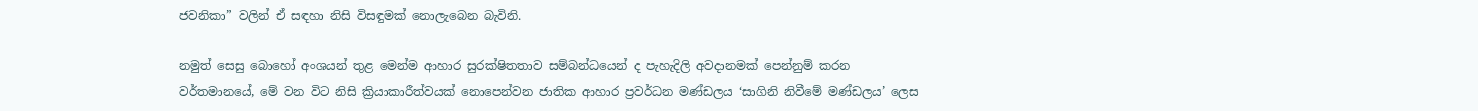ජවනිකා” වලින් ඒ සඳහා නිසි විසඳුමක් නොලැබෙන බැවිනි.

නමුත් සෙසු බොහෝ අංශයන් තුළ මෙන්ම ආහාර සුරක්ෂිතතාව සම්බන්ධයෙන් ද පැහැදිලි අවදානමක් පෙන්නුම් කරන වර්තමානයේ, මේ වන විට නිසි ක්‍රියාකාරීත්වයක් නොපෙන්වන ජාතික ආහාර ප්‍රවර්ධන මණ්ඩලය ‘සාගිනි නිවීමේ මණ්ඩලය’ ලෙස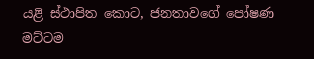යළි ස්ථාපිත කොට, ජනතාවගේ පෝෂණ මට්ටම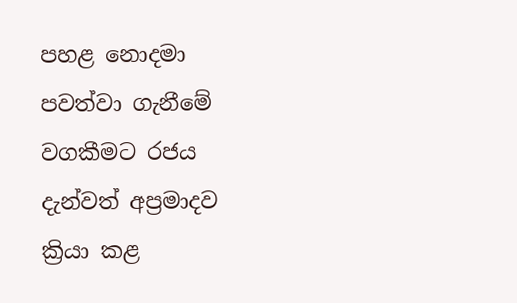පහළ නොදමා පවත්වා ගැනීමේ වගකීමට රජය දැන්වත් අප්‍රමාදව ක්‍රියා කළ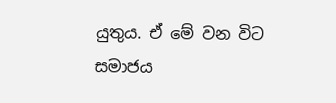යුතුය. ඒ මේ වන විට සමාජය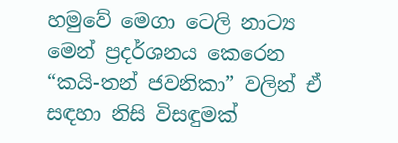හමුවේ මෙගා ටෙලි නාට්‍ය මෙන් ප්‍රදර්ශනය කෙරෙන “කයි-තන් ජවනිකා” වලින් ඒ සඳහා නිසි විසඳුමක්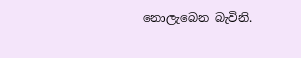නොලැබෙන බැවිනි.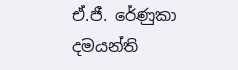ඒ.ජී. රේණුකා දමයන්ති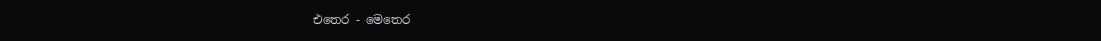එතෙර - මෙතෙර